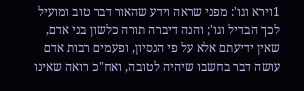1וירא וגו': מפני שראה וידע שהאור דבר טוב ומועיל לכך הבדיל וגו'; והנה דיברה תורה כלשון בני אדם, שאין ידיעתם אלא על פי הנסיון, ופעמים רבות אדם עושה דבר בחשבו שיהיה לטובה, ואח"כ רואה שאינו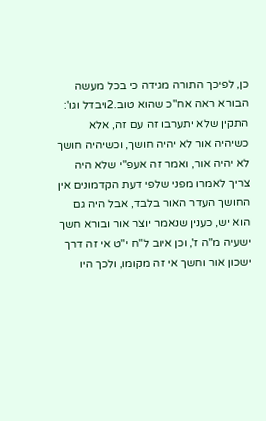כן, לפיכך התורה מגידה כי בכל מעשה הבורא ראה אח"כ שהוא טוב.2ויבדל וגו': התקין שלא יתערבו זה עם זה, אלא כשיהיה אור לא יהיה חושך, וכשיהיה חושך לא יהיה אור, ואמר זה אעפ"י שלא היה צריך לאמרו מפני שלפי דעת הקדמונים אין החושך העדר האור בלבד, אבל היה גם הוא יש, כענין שנאמר יוצר אור ובורא חשך ישעיה מ"ה ז', וכן איוב ל"ח י"ט אי זה דרך ישכון אור וחשך אי זה מקומו, ולכך היו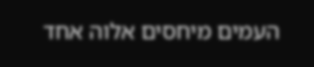העמים מיחסים אלוה אחד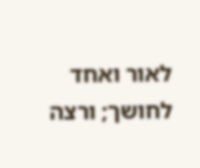לאור ואחד לחושך; ורצה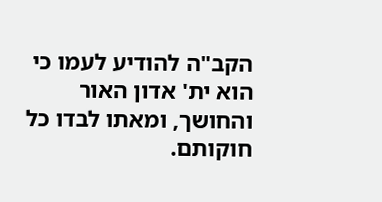הקב"ה להודיע לעמו כי הוא ית' אדון האור והחושך, ומאתו לבדו כל חוקותם.